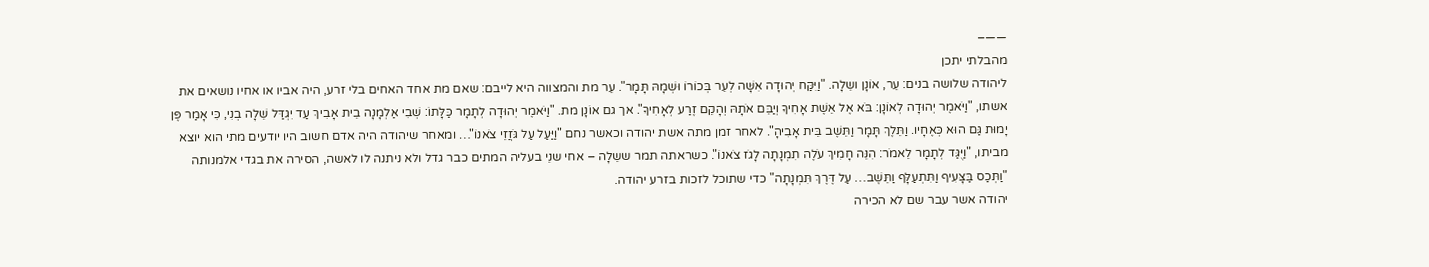——–
מהבלתי יתכן
ליהודה שלושה בנים: עֵר, אוֹנָן ושֵלָה. "וַיִּקַּח יְהוּדָה אִשָּׁה לְעֵר בְּכוֹרוֹ וּשְׁמָהּ תָּמָר". עֵר מת והמצווה היא לייבם: שאם מת אחד האחים בלי זרע, היה אביו או אחיו נושאים את אשתו, "וַיֹּאמֶר יְהוּדָה לְאוֹנָן: בֹּא אֶל אֵשֶׁת אָחִיךָ וְיַבֵּם אֹתָהּ וְהָקֵם זֶרַע לְאָחִיךָ". אך גם אוֹנָן מת. "וַיֹּאמֶר יְהוּדָה לְתָמָר כַּלָּתוֹ: שְׁבִי אַלְמָנָה בֵית אָבִיךְ עַד יִגְדַּל שֵׁלָה בְנִי, כִּי אָמַר פֶּן יָמוּת גַּם הוּא כְּאֶחָיו. וַתֵּלֶךְ תָּמָר וַתֵּשֶׁב בֵּית אָבִיהָ". לאחר זמן מתה אשת יהודה וכאשר נחם "וַיַּעַל עַל גֹּזֲזֵי צֹאנוֹ"… ומאחר שיהודה היה אדם חשוב היו יודעים מתי הוא יוצא מביתו, "וַיֻּגַּד לְתָמָר לֵאמֹר: הִנֵּה חָמִיךְ עֹלֶה תִמְנָתָה לָגֹז צֹאנוֹ". כשראתה תמר ששֵלָה – אחי שנֵי בעליה המתים כבר גדל ולא ניתנה לו לאשה, הסירה את בגדי אלמנותה "וַתְּכַס בַּצָּעִיף וַתִּתְעַלָּף וַתֵּשֶׁב… עַל דֶּרֶךְ תִּמְנָתָה" כדי שתוכל לזכות בזרע יהודה.
יהודה אשר עבר שם לא הכירה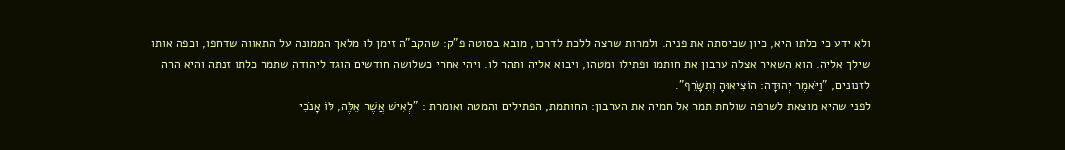ולא ידע כי כלתו היא, כיון שכיסתה את פניה. ולמרות שרצה ללכת לדרכו, מובא בסוטה פ"ק: שהקב"ה זימן לו מלאך הממונה על התאווה שדחפו, וכפה אותו שילך אליה. הוא השאיר אצלה ערבון את חותמו ופתילו ומטהו, ויבוא אליה ותהר לו. ויהי אחרי כשלושה חודשים הוגד ליהודה שתמר כלתו זנתה והיא הרה לזנונים, "וַיֹּאמֶר יְהוּדָה: הוֹצִיאוּהָ וְתִשָּׂרֵף".
לפני שהיא מוצאת לשרפה שולחת תמר אל חמיה את הערבון: החותמת, הפתילים והמטה ואומרת : "לְאִישׁ אֲשֶׁר אֵלֶּה, לּוֹ אָנֹכִי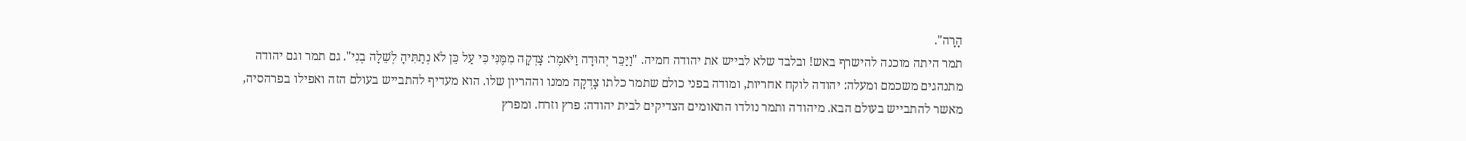הָרָה".
תמר היתה מוכנה להישרף באש! ובלבד שלא לבייש את יהודה חמיה. "וַיַּכֵּר יְהוּדָה וַיֹּאמֶר: צָדְקָה מִמֶּנִּי כִּי עַל כֵּן לֹא נְתַתִּיהָ לְשֵׁלָה בְנִי". גם תמר וגם יהודה מתנהגים משכמם ומעלה: יהודה לוקח אחריות, ומודה בפני כולם שתמר כלתו צָדְקָה ממנו וההריון שלו. הוא מעדיף להתבייש בעולם הזה ואפילו בפרהסיה, מאשר להתבייש בעולם הבא. מיהודה ותמר נולדו התאומים הצדיקים לבית יהודה: פרץ וזרח. ומפרץ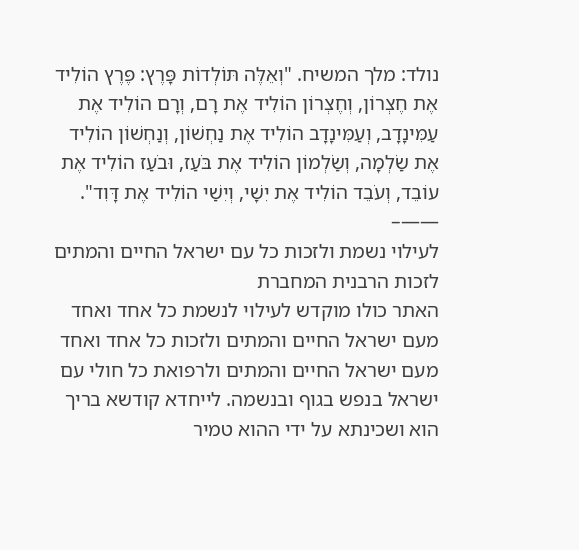נולד: מלך המשיח. "וְאֵלֶּה תּוֹלְדוֹת פָּרֶץ: פֶּרֶץ הוֹלִיד אֶת חֶצְרוֹן, וְחֶצְרוֹן הוֹלִיד אֶת רָם, וְרָם הוֹלִיד אֶת עַמִּינָדָב, וְעַמִּינָדָב הוֹלִיד אֶת נַחְשׁוֹן, וְנַחְשׁוֹן הוֹלִיד אֶת שַׂלְמָה, וְשַׂלְמוֹן הוֹלִיד אֶת בֹּעַז, וּבֹעַז הוֹלִיד אֶת עוֹבֵד, וְעֹבֵד הוֹלִיד אֶת יִשָׁי, וְיִשַׁי הוֹלִיד אֶת דָּוִד".
——–
לעילוי נשמת ולזכות כל עם ישראל החיים והמתים
לזכות הרבנית המחברת
האתר כולו מוקדש לעילוי לנשמת כל אחד ואחד מעם ישראל החיים והמתים ולזכות כל אחד ואחד מעם ישראל החיים והמתים ולרפואת כל חולי עם ישראל בנפש בגוף ובנשמה. לייחדא קודשא בריך הוא ושכינתא על ידי ההוא טמיר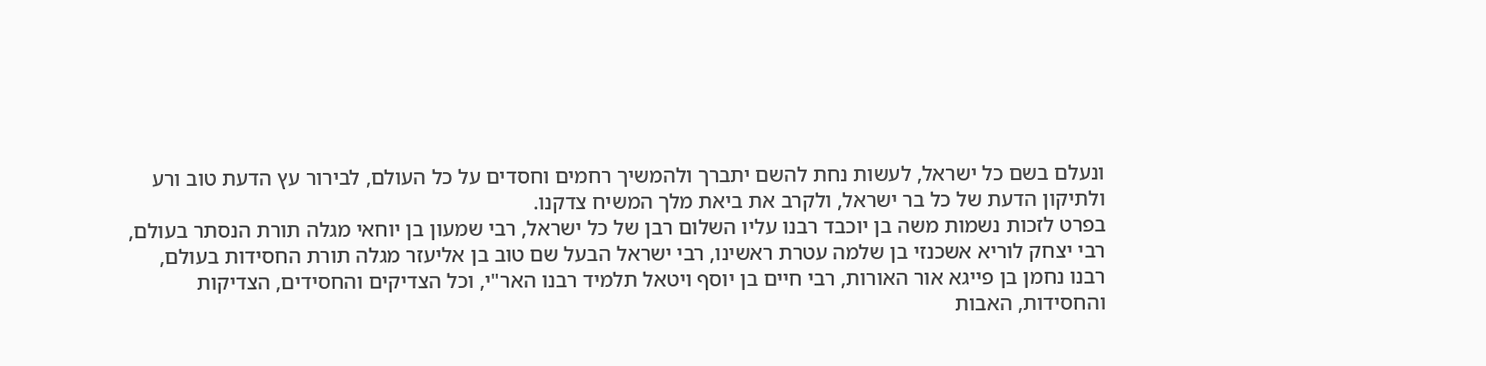ונעלם בשם כל ישראל, לעשות נחת להשם יתברך ולהמשיך רחמים וחסדים על כל העולם, לבירור עץ הדעת טוב ורע ולתיקון הדעת של כל בר ישראל, ולקרב את ביאת מלך המשיח צדקנו.
בפרט לזכות נשמות משה בן יוכבד רבנו עליו השלום רבן של כל ישראל, רבי שמעון בן יוחאי מגלה תורת הנסתר בעולם, רבי יצחק לוריא אשכנזי בן שלמה עטרת ראשינו, רבי ישראל הבעל שם טוב בן אליעזר מגלה תורת החסידות בעולם, רבנו נחמן בן פייגא אור האורות, רבי חיים בן יוסף ויטאל תלמיד רבנו האר"י, וכל הצדיקים והחסידים, הצדיקות והחסידות, האבות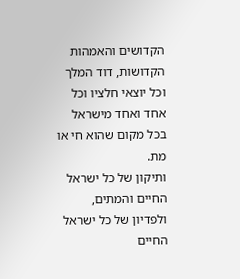הקדושים והאמהות הקדושות, דוד המלך וכל יוצאי חלציו וכל אחד ואחד מישראל בכל מקום שהוא חי או מת.
ותיקון של כל ישראל החיים והמתים, ולפדיון של כל ישראל החיים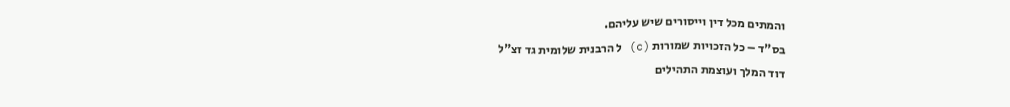והמתים מכל דין וייסורים שיש עליהם.
בס"ד – כל הזכויות שמורות (c) ל הרבנית שלומית גד זצ"ל
דוד המלך ועוצמת התהילים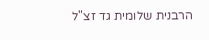הרבנית שלומית גד זצ"ל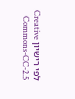לפי רישיון Creative Commons-CC-2.5